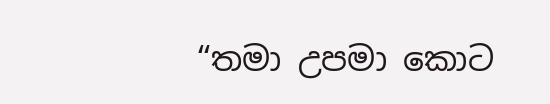“තමා උපමා කොට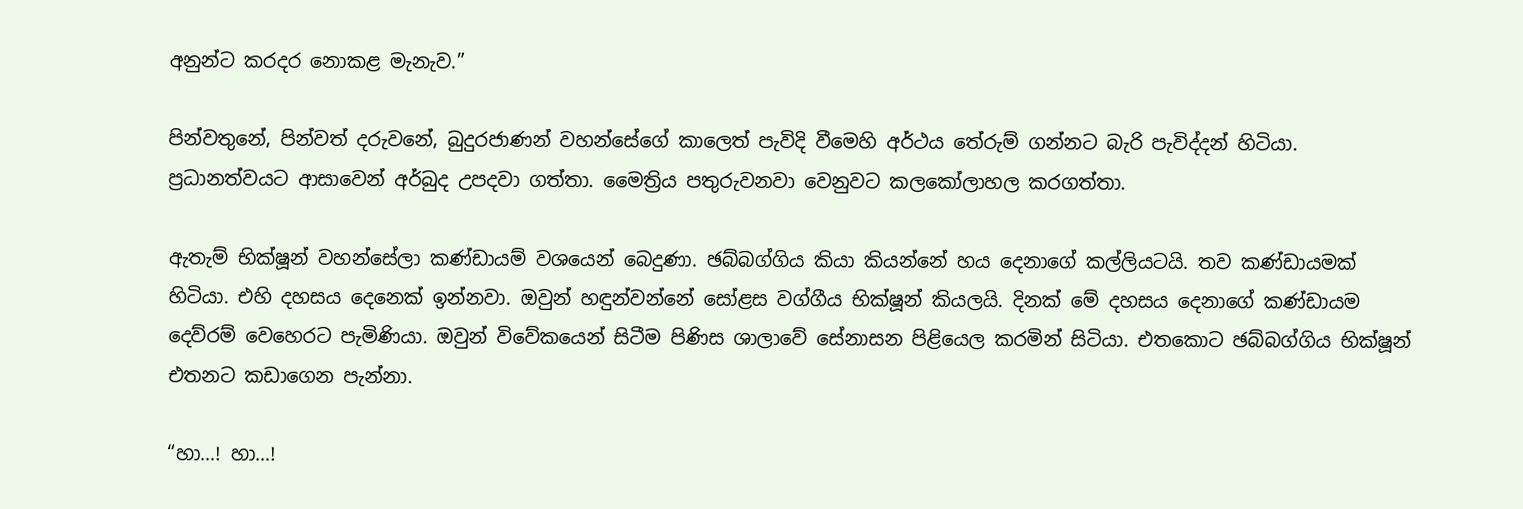අනුන්ට කරදර නොකළ මැනැව.”

පින්වතුනේ, පින්වත් දරුවනේ, බුදුරජාණන් වහන්සේගේ කාලෙත් පැවිදි වීමෙහි අර්ථය තේරුම් ගන්නට බැරි පැවිද්දන් හිටියා. ප්‍රධානත්වයට ආසාවෙන් අර්බුද උපදවා ගත්තා. මෛත්‍රිය පතුරුවනවා වෙනුවට කලකෝලාහල කරගත්තා.

ඇතැම් භික්ෂූන් වහන්සේලා කණ්ඩායම් වශයෙන් බෙදුණා. ඡබ්බග්ගිය කියා කියන්නේ හය දෙනාගේ කල්ලියටයි. තව කණ්ඩායමක් හිටියා. එහි දහසය දෙනෙක් ඉන්නවා. ඔවුන් හඳුන්වන්නේ සෝළස වග්ගීය භික්ෂූන් කියලයි. දිනක් මේ දහසය දෙනාගේ කණ්ඩායම දෙව්රම් වෙහෙරට පැමිණියා. ඔවුන් විවේකයෙන් සිටීම පිණිස ශාලාවේ සේනාසන පිළියෙල කරමින් සිටියා. එතකොට ඡබ්බග්ගිය භික්ෂූන් එතනට කඩාගෙන පැන්නා.

“හා…! හා…!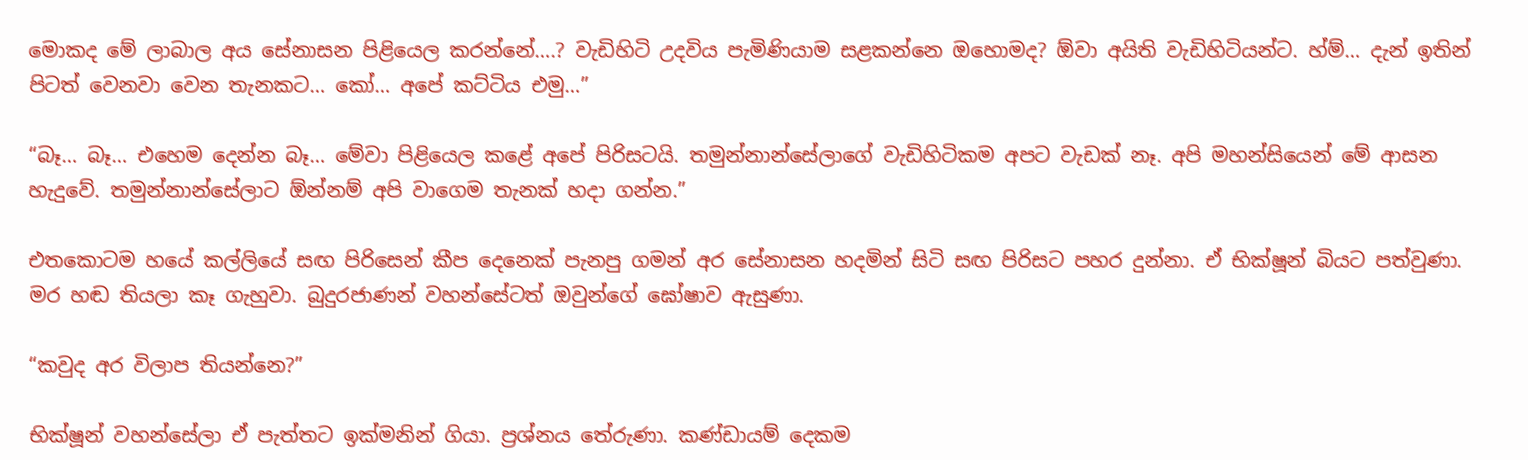මොකද මේ ලාබාල අය සේනාසන පිළියෙල කරන්නේ….? වැඩිහිටි උදවිය පැමිණියාම සළකන්නෙ ඔහොමද? ඕවා අයිති වැඩිහිටියන්ට. හ්ම්… දැන් ඉතින් පිටත් වෙනවා වෙන තැනකට… කෝ… අපේ කට්ටිය එමු…”

“බෑ… බෑ… එහෙම දෙන්න බෑ… මේවා පිළියෙල කළේ අපේ පිරිසටයි. තමුන්නාන්සේලාගේ වැඩිහිටිකම අපට වැඩක් නෑ. අපි මහන්සියෙන් මේ ආසන හැදුවේ. තමුන්නාන්සේලාට ඕන්නම් අපි වාගෙම තැනක් හදා ගන්න.”

එතකොටම හයේ කල්ලියේ සඟ පිරිසෙන් කීප දෙනෙක් පැනපු ගමන් අර සේනාසන හදමින් සිටි සඟ පිරිසට පහර දුන්නා. ඒ භික්ෂූන් බියට පත්වුණා. මර හඬ තියලා කෑ ගැහුවා. බුදුරජාණන් වහන්සේටත් ඔවුන්ගේ ඝෝෂාව ඇසුණා.

“කවුද අර විලාප තියන්නෙ?”

භික්ෂූන් වහන්සේලා ඒ පැත්තට ඉක්මනින් ගියා. ප්‍රශ්නය තේරුණා. කණ්ඩායම් දෙකම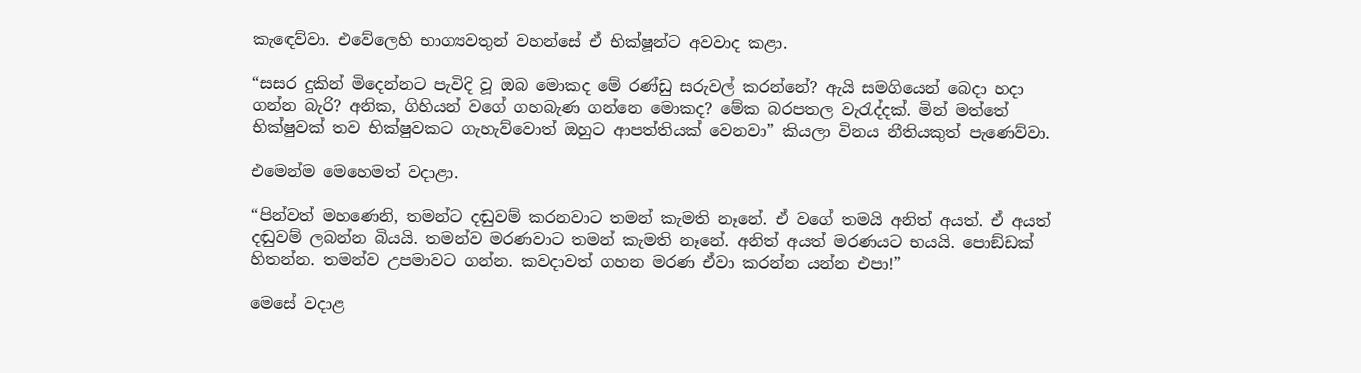කැඳෙව්වා. එවේලෙහි භාග්‍යවතුන් වහන්සේ ඒ භික්ෂූන්ට අවවාද කළා.

“සසර දුකින් මිදෙන්නට පැවිදි වූ ඔබ මොකද මේ රණ්ඩු සරුවල් කරන්නේ? ඇයි සමගියෙන් බෙදා හදා ගන්න බැරි? අනික, ගිහියන් වගේ ගහබැණ ගන්නෙ මොකද? මේක බරපතල වැරැද්දක්. මින් මත්තේ භික්ෂුවක් තව භික්ෂුවකට ගැහැව්වොත් ඔහුට ආපත්තියක් වෙනවා” කියලා විනය නීතියකුත් පැණෙව්වා.

එමෙන්ම මෙහෙමත් වදාළා.

“පින්වත් මහණෙනි, තමන්ට දඬුවම් කරනවාට තමන් කැමති නෑනේ. ඒ වගේ තමයි අනිත් අයත්. ඒ අයත් දඬුවම් ලබන්න බියයි. තමන්ව මරණවාට තමන් කැමති නෑනේ. අනිත් අයත් මරණයට භයයි. පොඞ්ඩක් හිතන්න. තමන්ව උපමාවට ගන්න. කවදාවත් ගහන මරණ ඒවා කරන්න යන්න එපා!”

මෙසේ වදාළ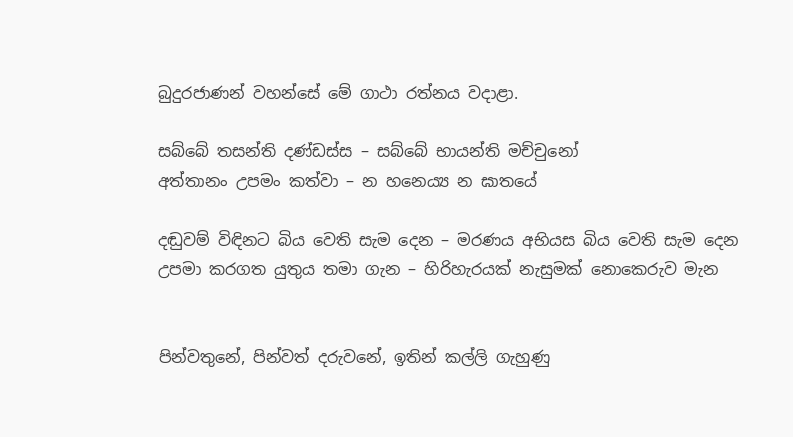බුදුරජාණන් වහන්සේ මේ ගාථා රත්නය වදාළා.

සබ්බේ තසන්ති දණ්ඩස්ස – සබ්බේ භායන්ති මච්චුනෝ
අත්තානං උපමං කත්වා – න හනෙය්‍ය න ඝාතයේ

දඬුවම් විඳිනට බිය වෙති සැම දෙන – මරණය අභියස බිය වෙති සැම දෙන
උපමා කරගත යුතුය තමා ගැන – හිරිහැරයක් නැසුමක් නොකෙරුව මැන


පින්වතුනේ, පින්වත් දරුවනේ, ඉතින් කල්ලි ගැහුණු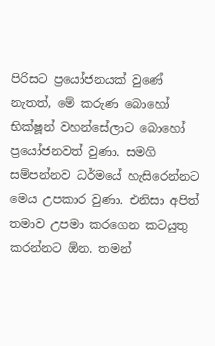පිරිසට ප්‍රයෝජනයක් වුණේ නැතත්, මේ කරුණ බොහෝ භික්ෂූන් වහන්සේලාට බොහෝ ප්‍රයෝජනවත් වුණා. සමගි සම්පන්නව ධර්මයේ හැසිරෙන්නට මෙය උපකාර වුණා. එනිසා අපිත් තමාව උපමා කරගෙන කටයුතු කරන්නට ඕන. තමන්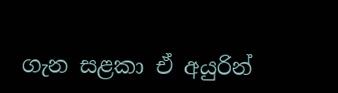ගැන සළකා ඒ අයුරින්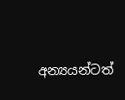අන්‍යයන්ටත්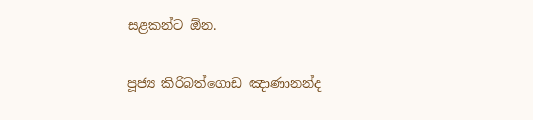සළකන්ට ඕන.

පූජ්‍ය කිරිබත්ගොඩ ඤාණානන්ද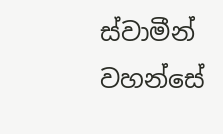ස්වාමීන් වහන්සේ